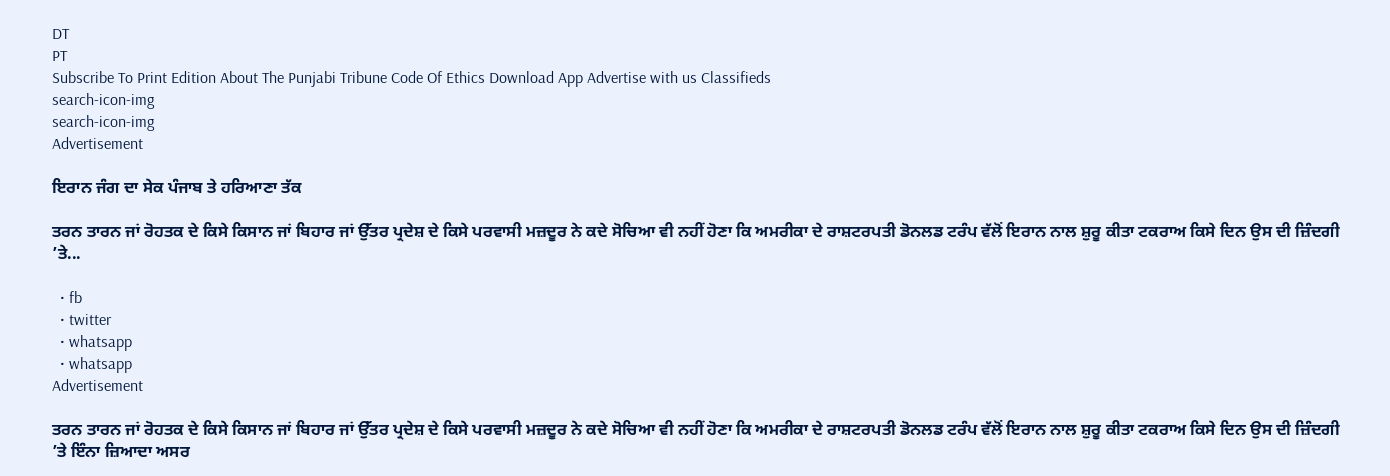DT
PT
Subscribe To Print Edition About The Punjabi Tribune Code Of Ethics Download App Advertise with us Classifieds
search-icon-img
search-icon-img
Advertisement

ਇਰਾਨ ਜੰਗ ਦਾ ਸੇਕ ਪੰਜਾਬ ਤੇ ਹਰਿਆਣਾ ਤੱਕ

ਤਰਨ ਤਾਰਨ ਜਾਂ ਰੋਹਤਕ ਦੇ ਕਿਸੇ ਕਿਸਾਨ ਜਾਂ ਬਿਹਾਰ ਜਾਂ ਉੱਤਰ ਪ੍ਰਦੇਸ਼ ਦੇ ਕਿਸੇ ਪਰਵਾਸੀ ਮਜ਼ਦੂਰ ਨੇ ਕਦੇ ਸੋਚਿਆ ਵੀ ਨਹੀਂ ਹੋਣਾ ਕਿ ਅਮਰੀਕਾ ਦੇ ਰਾਸ਼ਟਰਪਤੀ ਡੋਨਲਡ ਟਰੰਪ ਵੱਲੋਂ ਇਰਾਨ ਨਾਲ ਸ਼ੁਰੂ ਕੀਤਾ ਟਕਰਾਅ ਕਿਸੇ ਦਿਨ ਉਸ ਦੀ ਜ਼ਿੰਦਗੀ ’ਤੇ...

  • fb
  • twitter
  • whatsapp
  • whatsapp
Advertisement

ਤਰਨ ਤਾਰਨ ਜਾਂ ਰੋਹਤਕ ਦੇ ਕਿਸੇ ਕਿਸਾਨ ਜਾਂ ਬਿਹਾਰ ਜਾਂ ਉੱਤਰ ਪ੍ਰਦੇਸ਼ ਦੇ ਕਿਸੇ ਪਰਵਾਸੀ ਮਜ਼ਦੂਰ ਨੇ ਕਦੇ ਸੋਚਿਆ ਵੀ ਨਹੀਂ ਹੋਣਾ ਕਿ ਅਮਰੀਕਾ ਦੇ ਰਾਸ਼ਟਰਪਤੀ ਡੋਨਲਡ ਟਰੰਪ ਵੱਲੋਂ ਇਰਾਨ ਨਾਲ ਸ਼ੁਰੂ ਕੀਤਾ ਟਕਰਾਅ ਕਿਸੇ ਦਿਨ ਉਸ ਦੀ ਜ਼ਿੰਦਗੀ ’ਤੇ ਇੰਨਾ ਜ਼ਿਆਦਾ ਅਸਰ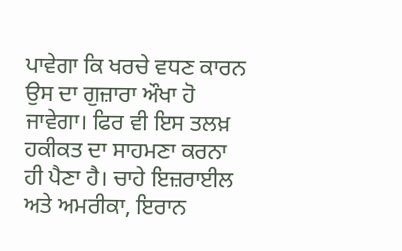ਪਾਵੇਗਾ ਕਿ ਖਰਚੇ ਵਧਣ ਕਾਰਨ ਉਸ ਦਾ ਗੁਜ਼ਾਰਾ ਔਖਾ ਹੋ ਜਾਵੇਗਾ। ਫਿਰ ਵੀ ਇਸ ਤਲਖ਼ ਹਕੀਕਤ ਦਾ ਸਾਹਮਣਾ ਕਰਨਾ ਹੀ ਪੈਣਾ ਹੈ। ਚਾਹੇ ਇਜ਼ਰਾਈਲ ਅਤੇ ਅਮਰੀਕਾ, ਇਰਾਨ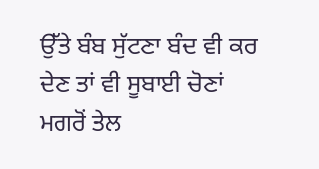ਉੱਤੇ ਬੰਬ ਸੁੱਟਣਾ ਬੰਦ ਵੀ ਕਰ ਦੇਣ ਤਾਂ ਵੀ ਸੂਬਾਈ ਚੋਣਾਂ ਮਗਰੋਂ ਤੇਲ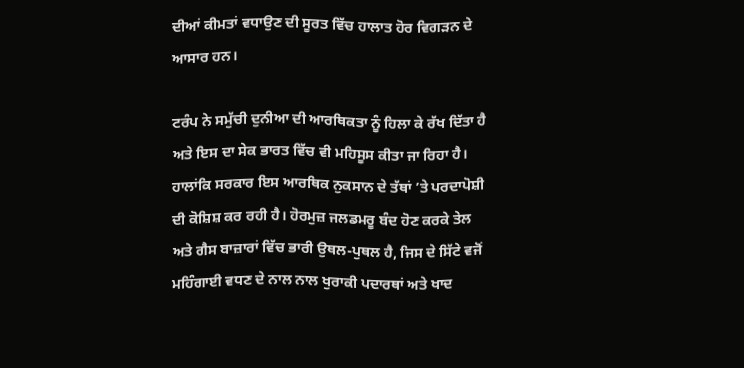ਦੀਆਂ ਕੀਮਤਾਂ ਵਧਾਉਣ ਦੀ ਸੂਰਤ ਵਿੱਚ ਹਾਲਾਤ ਹੋਰ ਵਿਗੜਨ ਦੇ ਆਸਾਰ ਹਨ।

ਟਰੰਪ ਨੇ ਸਮੁੱਚੀ ਦੁਨੀਆ ਦੀ ਆਰਥਿਕਤਾ ਨੂੰ ਹਿਲਾ ਕੇ ਰੱਖ ਦਿੱਤਾ ਹੈ ਅਤੇ ਇਸ ਦਾ ਸੇਕ ਭਾਰਤ ਵਿੱਚ ਵੀ ਮਹਿਸੂਸ ਕੀਤਾ ਜਾ ਰਿਹਾ ਹੈ। ਹਾਲਾਂਕਿ ਸਰਕਾਰ ਇਸ ਆਰਥਿਕ ਨੁਕਸਾਨ ਦੇ ਤੱਥਾਂ ’ਤੇ ਪਰਦਾਪੋਸ਼ੀ ਦੀ ਕੋਸ਼ਿਸ਼ ਕਰ ਰਹੀ ਹੈ। ਹੋਰਮੁਜ਼ ਜਲਡਮਰੂ ਬੰਦ ਹੋਣ ਕਰਕੇ ਤੇਲ ਅਤੇ ਗੈਸ ਬਾਜ਼ਾਰਾਂ ਵਿੱਚ ਭਾਰੀ ਉਥਲ-ਪੁਥਲ ਹੈ, ਜਿਸ ਦੇ ਸਿੱਟੇ ਵਜੋਂ ਮਹਿੰਗਾਈ ਵਧਣ ਦੇ ਨਾਲ ਨਾਲ ਖੁਰਾਕੀ ਪਦਾਰਥਾਂ ਅਤੇ ਖਾਦ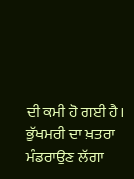ਦੀ ਕਮੀ ਹੋ ਗਈ ਹੈ। ਭੁੱਖਮਰੀ ਦਾ ਖ਼ਤਰਾ ਮੰਡਰਾਉਣ ਲੱਗਾ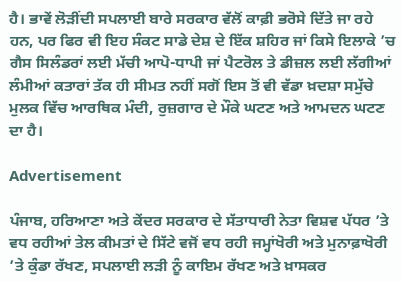ਹੈ। ਭਾਵੇਂ ਲੋੜੀਂਦੀ ਸਪਲਾਈ ਬਾਰੇ ਸਰਕਾਰ ਵੱਲੋਂ ਕਾਫ਼ੀ ਭਰੋਸੇ ਦਿੱਤੇ ਜਾ ਰਹੇ ਹਨ, ਪਰ ਫਿਰ ਵੀ ਇਹ ਸੰਕਟ ਸਾਡੇ ਦੇਸ਼ ਦੇ ਇੱਕ ਸ਼ਹਿਰ ਜਾਂ ਕਿਸੇ ਇਲਾਕੇ ’ਚ ਗੈਸ ਸਿਲੰਡਰਾਂ ਲਈ ਮੱਚੀ ਆਪੋ-ਧਾਪੀ ਜਾਂ ਪੈਟਰੋਲ ਤੇ ਡੀਜ਼ਲ ਲਈ ਲੱਗੀਆਂ ਲੰਮੀਆਂ ਕਤਾਰਾਂ ਤੱਕ ਹੀ ਸੀਮਤ ਨਹੀਂ ਸਗੋਂ ਇਸ ਤੋਂ ਵੀ ਵੱਡਾ ਖ਼ਦਸ਼ਾ ਸਮੁੱਚੇ ਮੁਲਕ ਵਿੱਚ ਆਰਥਿਕ ਮੰਦੀ, ਰੁਜ਼ਗਾਰ ਦੇ ਮੌਕੇ ਘਟਣ ਅਤੇ ਆਮਦਨ ਘਟਣ ਦਾ ਹੈ।

Advertisement

ਪੰਜਾਬ, ਹਰਿਆਣਾ ਅਤੇ ਕੇਂਦਰ ਸਰਕਾਰ ਦੇ ਸੱਤਾਧਾਰੀ ਨੇਤਾ ਵਿਸ਼ਵ ਪੱਧਰ ’ਤੇ ਵਧ ਰਹੀਆਂ ਤੇਲ ਕੀਮਤਾਂ ਦੇ ਸਿੱਟੇ ਵਜੋਂ ਵਧ ਰਹੀ ਜਮ੍ਹਾਂਖੋਰੀ ਅਤੇ ਮੁਨਾਫ਼ਾਖੋਰੀ ’ਤੇ ਕੁੰਡਾ ਰੱਖਣ, ਸਪਲਾਈ ਲੜੀ ਨੂੰ ਕਾਇਮ ਰੱਖਣ ਅਤੇ ਖ਼ਾਸਕਰ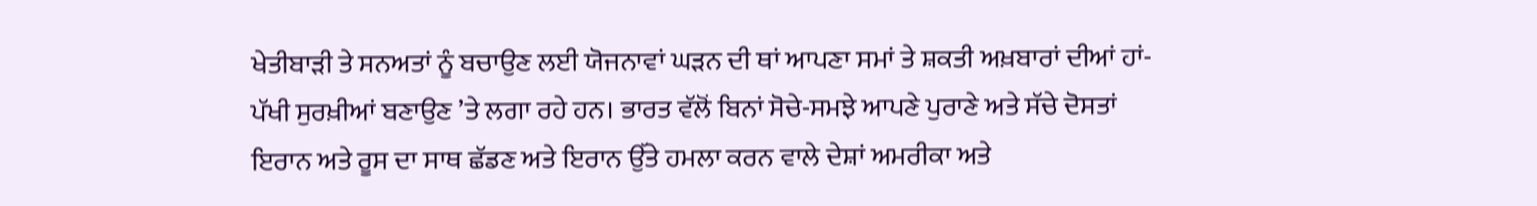ਖੇਤੀਬਾੜੀ ਤੇ ਸਨਅਤਾਂ ਨੂੰ ਬਚਾਉਣ ਲਈ ਯੋਜਨਾਵਾਂ ਘੜਨ ਦੀ ਥਾਂ ਆਪਣਾ ਸਮਾਂ ਤੇ ਸ਼ਕਤੀ ਅਖ਼ਬਾਰਾਂ ਦੀਆਂ ਹਾਂ-ਪੱਖੀ ਸੁਰਖ਼ੀਆਂ ਬਣਾਉਣ ’ਤੇ ਲਗਾ ਰਹੇ ਹਨ। ਭਾਰਤ ਵੱਲੋਂ ਬਿਨਾਂ ਸੋਚੇ-ਸਮਝੇ ਆਪਣੇ ਪੁਰਾਣੇ ਅਤੇ ਸੱਚੇ ਦੋਸਤਾਂ ਇਰਾਨ ਅਤੇ ਰੂਸ ਦਾ ਸਾਥ ਛੱਡਣ ਅਤੇ ਇਰਾਨ ਉੱਤੇ ਹਮਲਾ ਕਰਨ ਵਾਲੇ ਦੇਸ਼ਾਂ ਅਮਰੀਕਾ ਅਤੇ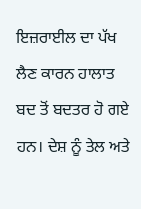ਇਜ਼ਰਾਈਲ ਦਾ ਪੱਖ ਲੈਣ ਕਾਰਨ ਹਾਲਾਤ ਬਦ ਤੋਂ ਬਦਤਰ ਹੋ ਗਏ ਹਨ। ਦੇਸ਼ ਨੂੰ ਤੇਲ ਅਤੇ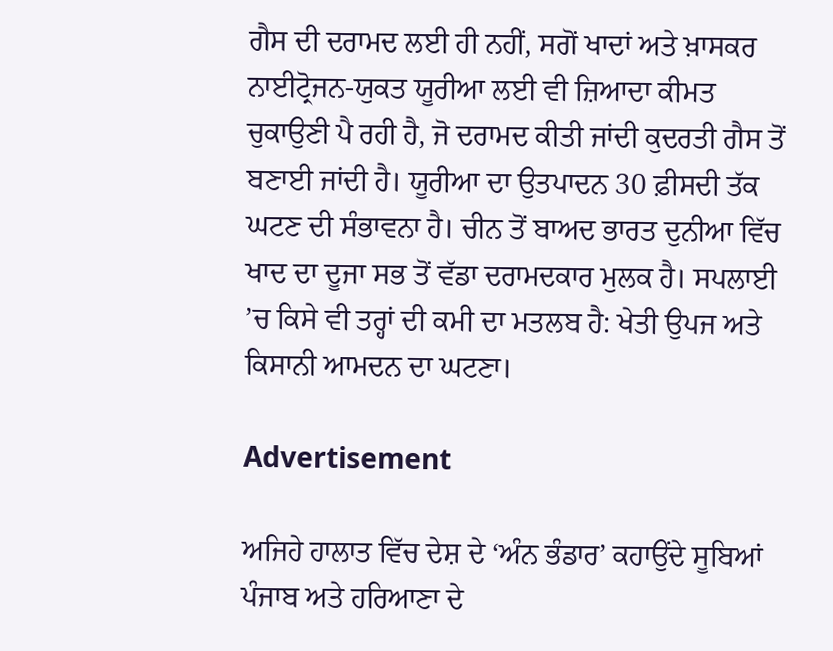ਗੈਸ ਦੀ ਦਰਾਮਦ ਲਈ ਹੀ ਨਹੀਂ, ਸਗੋਂ ਖਾਦਾਂ ਅਤੇ ਖ਼ਾਸਕਰ ਨਾਈਟ੍ਰੋਜਨ-ਯੁਕਤ ਯੂਰੀਆ ਲਈ ਵੀ ਜ਼ਿਆਦਾ ਕੀਮਤ ਚੁਕਾਉਣੀ ਪੈ ਰਹੀ ਹੈ, ਜੋ ਦਰਾਮਦ ਕੀਤੀ ਜਾਂਦੀ ਕੁਦਰਤੀ ਗੈਸ ਤੋਂ ਬਣਾਈ ਜਾਂਦੀ ਹੈ। ਯੂਰੀਆ ਦਾ ਉਤਪਾਦਨ 30 ਫ਼ੀਸਦੀ ਤੱਕ ਘਟਣ ਦੀ ਸੰਭਾਵਨਾ ਹੈ। ਚੀਨ ਤੋਂ ਬਾਅਦ ਭਾਰਤ ਦੁਨੀਆ ਵਿੱਚ ਖਾਦ ਦਾ ਦੂਜਾ ਸਭ ਤੋਂ ਵੱਡਾ ਦਰਾਮਦਕਾਰ ਮੁਲਕ ਹੈ। ਸਪਲਾਈ ’ਚ ਕਿਸੇ ਵੀ ਤਰ੍ਹਾਂ ਦੀ ਕਮੀ ਦਾ ਮਤਲਬ ਹੈ: ਖੇਤੀ ਉਪਜ ਅਤੇ ਕਿਸਾਨੀ ਆਮਦਨ ਦਾ ਘਟਣਾ।

Advertisement

ਅਜਿਹੇ ਹਾਲਾਤ ਵਿੱਚ ਦੇਸ਼ ਦੇ ‘ਅੰਨ ਭੰਡਾਰ’ ਕਹਾਉਂਦੇ ਸੂਬਿਆਂ ਪੰਜਾਬ ਅਤੇ ਹਰਿਆਣਾ ਦੇ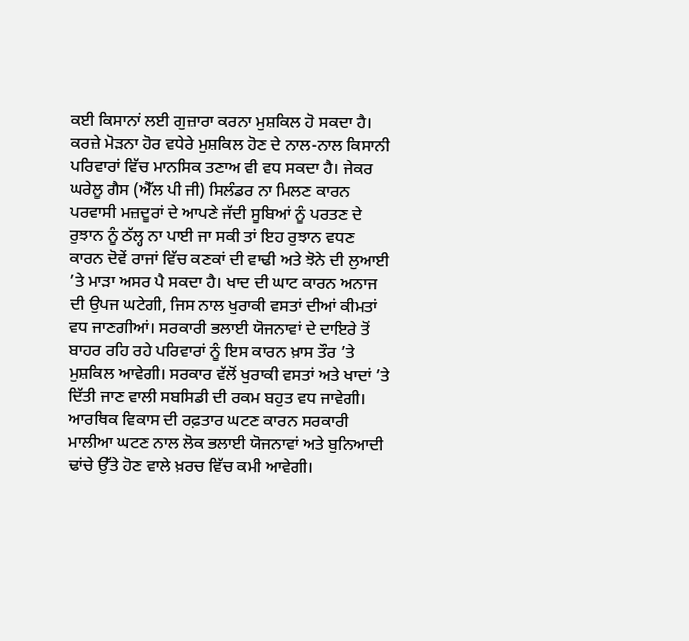ਕਈ ਕਿਸਾਨਾਂ ਲਈ ਗੁਜ਼ਾਰਾ ਕਰਨਾ ਮੁਸ਼ਕਿਲ ਹੋ ਸਕਦਾ ਹੈ। ਕਰਜ਼ੇ ਮੋੜਨਾ ਹੋਰ ਵਧੇਰੇ ਮੁਸ਼ਕਿਲ ਹੋਣ ਦੇ ਨਾਲ-ਨਾਲ ਕਿਸਾਨੀ ਪਰਿਵਾਰਾਂ ਵਿੱਚ ਮਾਨਸਿਕ ਤਣਾਅ ਵੀ ਵਧ ਸਕਦਾ ਹੈ। ਜੇਕਰ ਘਰੇਲੂ ਗੈਸ (ਐੱਲ ਪੀ ਜੀ) ਸਿਲੰਡਰ ਨਾ ਮਿਲਣ ਕਾਰਨ ਪਰਵਾਸੀ ਮਜ਼ਦੂਰਾਂ ਦੇ ਆਪਣੇ ਜੱਦੀ ਸੂਬਿਆਂ ਨੂੰ ਪਰਤਣ ਦੇ ਰੁਝਾਨ ਨੂੰ ਠੱਲ੍ਹ ਨਾ ਪਾਈ ਜਾ ਸਕੀ ਤਾਂ ਇਹ ਰੁਝਾਨ ਵਧਣ ਕਾਰਨ ਦੋਵੇਂ ਰਾਜਾਂ ਵਿੱਚ ਕਣਕਾਂ ਦੀ ਵਾਢੀ ਅਤੇ ਝੋਨੇ ਦੀ ਲੁਆਈ ’ਤੇ ਮਾੜਾ ਅਸਰ ਪੈ ਸਕਦਾ ਹੈ। ਖਾਦ ਦੀ ਘਾਟ ਕਾਰਨ ਅਨਾਜ ਦੀ ਉਪਜ ਘਟੇਗੀ, ਜਿਸ ਨਾਲ ਖੁਰਾਕੀ ਵਸਤਾਂ ਦੀਆਂ ਕੀਮਤਾਂ ਵਧ ਜਾਣਗੀਆਂ। ਸਰਕਾਰੀ ਭਲਾਈ ਯੋਜਨਾਵਾਂ ਦੇ ਦਾਇਰੇ ਤੋਂ ਬਾਹਰ ਰਹਿ ਰਹੇ ਪਰਿਵਾਰਾਂ ਨੂੰ ਇਸ ਕਾਰਨ ਖ਼ਾਸ ਤੌਰ ’ਤੇ ਮੁਸ਼ਕਿਲ ਆਵੇਗੀ। ਸਰਕਾਰ ਵੱਲੋਂ ਖੁਰਾਕੀ ਵਸਤਾਂ ਅਤੇ ਖਾਦਾਂ ’ਤੇ ਦਿੱਤੀ ਜਾਣ ਵਾਲੀ ਸਬਸਿਡੀ ਦੀ ਰਕਮ ਬਹੁਤ ਵਧ ਜਾਵੇਗੀ। ਆਰਥਿਕ ਵਿਕਾਸ ਦੀ ਰਫ਼ਤਾਰ ਘਟਣ ਕਾਰਨ ਸਰਕਾਰੀ ਮਾਲੀਆ ਘਟਣ ਨਾਲ ਲੋਕ ਭਲਾਈ ਯੋਜਨਾਵਾਂ ਅਤੇ ਬੁਨਿਆਦੀ ਢਾਂਚੇ ਉੱਤੇ ਹੋਣ ਵਾਲੇ ਖ਼ਰਚ ਵਿੱਚ ਕਮੀ ਆਵੇਗੀ।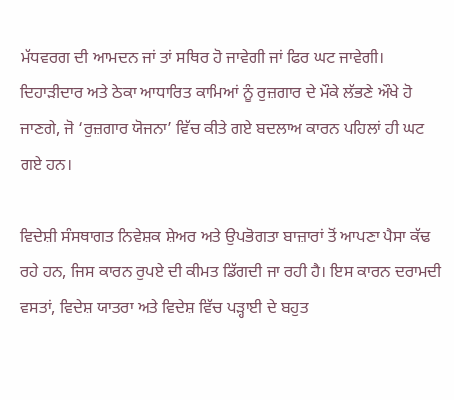ਮੱਧਵਰਗ ਦੀ ਆਮਦਨ ਜਾਂ ਤਾਂ ਸਥਿਰ ਹੋ ਜਾਵੇਗੀ ਜਾਂ ਫਿਰ ਘਟ ਜਾਵੇਗੀ। ਦਿਹਾੜੀਦਾਰ ਅਤੇ ਠੇਕਾ ਆਧਾਰਿਤ ਕਾਮਿਆਂ ਨੂੰ ਰੁਜ਼ਗਾਰ ਦੇ ਮੌਕੇ ਲੱਭਣੇ ਔਖੇ ਹੋ ਜਾਣਗੇ, ਜੋ ‘ਰੁਜ਼ਗਾਰ ਯੋਜਨਾ’ ਵਿੱਚ ਕੀਤੇ ਗਏ ਬਦਲਾਅ ਕਾਰਨ ਪਹਿਲਾਂ ਹੀ ਘਟ ਗਏ ਹਨ।

ਵਿਦੇਸ਼ੀ ਸੰਸਥਾਗਤ ਨਿਵੇਸ਼ਕ ਸ਼ੇਅਰ ਅਤੇ ਉਪਭੋਗਤਾ ਬਾਜ਼ਾਰਾਂ ਤੋਂ ਆਪਣਾ ਪੈਸਾ ਕੱਢ ਰਹੇ ਹਨ, ਜਿਸ ਕਾਰਨ ਰੁਪਏ ਦੀ ਕੀਮਤ ਡਿੱਗਦੀ ਜਾ ਰਹੀ ਹੈ। ਇਸ ਕਾਰਨ ਦਰਾਮਦੀ ਵਸਤਾਂ, ਵਿਦੇਸ਼ ਯਾਤਰਾ ਅਤੇ ਵਿਦੇਸ਼ ਵਿੱਚ ਪੜ੍ਹਾਈ ਦੇ ਬਹੁਤ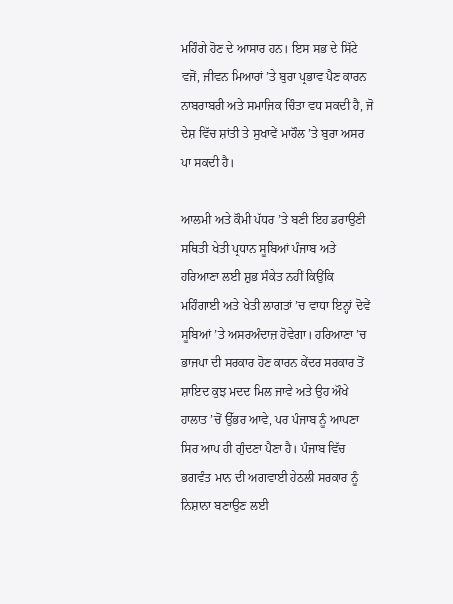ਮਹਿੰਗੇ ਹੋਣ ਦੇ ਆਸਾਰ ਹਨ। ਇਸ ਸਭ ਦੇ ਸਿੱਟੇ ਵਜੋਂ, ਜੀਵਨ ਮਿਆਰਾਂ ’ਤੇ ਬੁਰਾ ਪ੍ਰਭਾਵ ਪੈਣ ਕਾਰਨ ਨਾਬਰਾਬਰੀ ਅਤੇ ਸਮਾਜਿਕ ਚਿੰਤਾ ਵਧ ਸਕਦੀ ਹੈ, ਜੋ ਦੇਸ਼ ਵਿੱਚ ਸ਼ਾਂਤੀ ਤੇ ਸੁਖਾਵੇਂ ਮਾਹੌਲ ’ਤੇ ਬੁਰਾ ਅਸਰ ਪਾ ਸਕਦੀ ਹੈ।

ਆਲਮੀ ਅਤੇ ਕੌਮੀ ਪੱਧਰ ’ਤੇ ਬਣੀ ਇਹ ਡਰਾਉਣੀ ਸਥਿਤੀ ਖੇਤੀ ਪ੍ਰਧਾਨ ਸੂਬਿਆਂ ਪੰਜਾਬ ਅਤੇ ਹਰਿਆਣਾ ਲਈ ਸ਼ੁਭ ਸੰਕੇਤ ਨਹੀਂ ਕਿਉਂਕਿ ਮਹਿੰਗਾਈ ਅਤੇ ਖੇਤੀ ਲਾਗਤਾਂ ’ਚ ਵਾਧਾ ਇਨ੍ਹਾਂ ਦੋਵੇਂ ਸੂਬਿਆਂ ’ਤੇ ਅਸਰਅੰਦਾਜ਼ ਹੋਵੇਗਾ। ਹਰਿਆਣਾ ’ਚ ਭਾਜਪਾ ਦੀ ਸਰਕਾਰ ਹੋਣ ਕਾਰਨ ਕੇਂਦਰ ਸਰਕਾਰ ਤੋਂ ਸ਼ਾਇਦ ਕੁਝ ਮਦਦ ਮਿਲ ਜਾਵੇ ਅਤੇ ਉਹ ਔਖੇ ਹਾਲਾਤ ’ਚੋਂ ਉੱਭਰ ਆਵੇ, ਪਰ ਪੰਜਾਬ ਨੂੰ ਆਪਣਾ ਸਿਰ ਆਪ ਹੀ ਗੁੰਦਣਾ ਪੈਣਾ ਹੈ। ਪੰਜਾਬ ਵਿੱਚ ਭਗਵੰਤ ਮਾਨ ਦੀ ਅਗਵਾਈ ਹੇਠਲੀ ਸਰਕਾਰ ਨੂੰ ਨਿਸ਼ਾਨਾ ਬਣਾਉਣ ਲਈ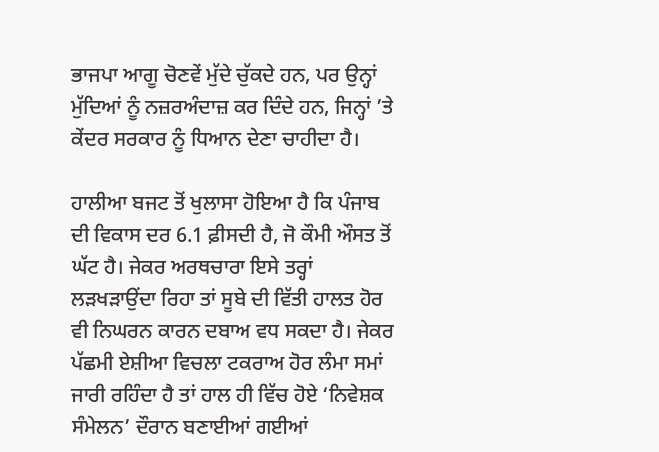ਭਾਜਪਾ ਆਗੂ ਚੋਣਵੇਂ ਮੁੱਦੇ ਚੁੱਕਦੇ ਹਨ, ਪਰ ਉਨ੍ਹਾਂ ਮੁੱਦਿਆਂ ਨੂੰ ਨਜ਼ਰਅੰਦਾਜ਼ ਕਰ ਦਿੰਦੇ ਹਨ, ਜਿਨ੍ਹਾਂ ’ਤੇ ਕੇਂਦਰ ਸਰਕਾਰ ਨੂੰ ਧਿਆਨ ਦੇਣਾ ਚਾਹੀਦਾ ਹੈ।

ਹਾਲੀਆ ਬਜਟ ਤੋਂ ਖੁਲਾਸਾ ਹੋਇਆ ਹੈ ਕਿ ਪੰਜਾਬ ਦੀ ਵਿਕਾਸ ਦਰ 6.1 ਫ਼ੀਸਦੀ ਹੈ, ਜੋ ਕੌਮੀ ਔਸਤ ਤੋਂ ਘੱਟ ਹੈ। ਜੇਕਰ ਅਰਥਚਾਰਾ ਇਸੇ ਤਰ੍ਹਾਂ ਲੜਖੜਾਉਂਦਾ ਰਿਹਾ ਤਾਂ ਸੂਬੇ ਦੀ ਵਿੱਤੀ ਹਾਲਤ ਹੋਰ ਵੀ ਨਿਘਰਨ ਕਾਰਨ ਦਬਾਅ ਵਧ ਸਕਦਾ ਹੈ। ਜੇਕਰ ਪੱਛਮੀ ਏਸ਼ੀਆ ਵਿਚਲਾ ਟਕਰਾਅ ਹੋਰ ਲੰਮਾ ਸਮਾਂ ਜਾਰੀ ਰਹਿੰਦਾ ਹੈ ਤਾਂ ਹਾਲ ਹੀ ਵਿੱਚ ਹੋਏ ‘ਨਿਵੇਸ਼ਕ ਸੰਮੇਲਨ’ ਦੌਰਾਨ ਬਣਾਈਆਂ ਗਈਆਂ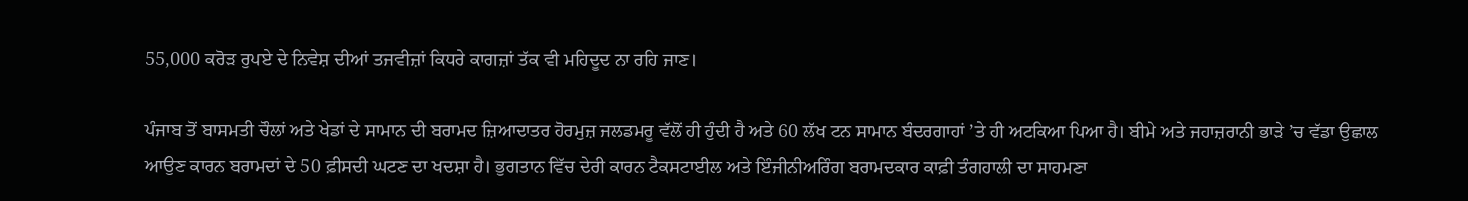55,000 ਕਰੋੜ ਰੁਪਏ ਦੇ ਨਿਵੇਸ਼ ਦੀਆਂ ਤਜਵੀਜ਼ਾਂ ਕਿਧਰੇ ਕਾਗਜ਼ਾਂ ਤੱਕ ਵੀ ਮਹਿਦੂਦ ਨਾ ਰਹਿ ਜਾਣ।

ਪੰਜਾਬ ਤੋਂ ਬਾਸਮਤੀ ਚੌਲਾਂ ਅਤੇ ਖੇਡਾਂ ਦੇ ਸਾਮਾਨ ਦੀ ਬਰਾਮਦ ਜ਼ਿਆਦਾਤਰ ਹੋਰਮੁਜ਼ ਜਲਡਮਰੂ ਵੱਲੋਂ ਹੀ ਹੁੰਦੀ ਹੈ ਅਤੇ 60 ਲੱਖ ਟਨ ਸਾਮਾਨ ਬੰਦਰਗਾਹਾਂ ’ਤੇ ਹੀ ਅਟਕਿਆ ਪਿਆ ਹੈ। ਬੀਮੇ ਅਤੇ ਜਹਾਜ਼ਰਾਨੀ ਭਾੜੇ ’ਚ ਵੱਡਾ ਉਛਾਲ ਆਉਣ ਕਾਰਨ ਬਰਾਮਦਾਂ ਦੇ 50 ਫ਼ੀਸਦੀ ਘਟਣ ਦਾ ਖਦਸ਼ਾ ਹੈ। ਭੁਗਤਾਨ ਵਿੱਚ ਦੇਰੀ ਕਾਰਨ ਟੈਕਸਟਾਈਲ ਅਤੇ ਇੰਜੀਨੀਅਰਿੰਗ ਬਰਾਮਦਕਾਰ ਕਾਫ਼ੀ ਤੰਗਹਾਲੀ ਦਾ ਸਾਹਮਣਾ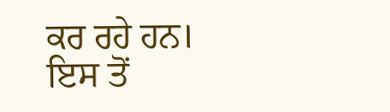ਕਰ ਰਹੇ ਹਨ। ਇਸ ਤੋਂ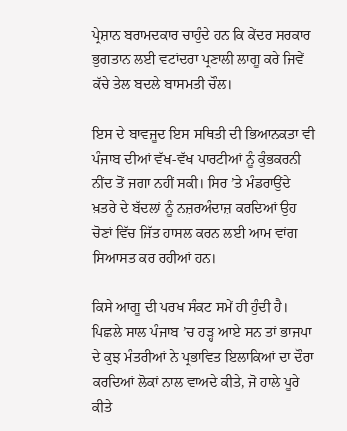ਪ੍ਰੇਸ਼ਾਨ ਬਰਾਮਦਕਾਰ ਚਾਹੁੰਦੇ ਹਨ ਕਿ ਕੇਂਦਰ ਸਰਕਾਰ ਭੁਗਤਾਨ ਲਈ ਵਟਾਂਦਰਾ ਪ੍ਰਣਾਲੀ ਲਾਗੂ ਕਰੇ ਜਿਵੇਂ ਕੱਚੇ ਤੇਲ ਬਦਲੇ ਬਾਸਮਤੀ ਚੌਲ।

ਇਸ ਦੇ ਬਾਵਜੂਦ ਇਸ ਸਥਿਤੀ ਦੀ ਭਿਆਨਕਤਾ ਵੀ ਪੰਜਾਬ ਦੀਆਂ ਵੱਖ-ਵੱਖ ਪਾਰਟੀਆਂ ਨੂੰ ਕੁੰਭਕਰਨੀ ਨੀਂਦ ਤੋਂ ਜਗਾ ਨਹੀਂ ਸਕੀ। ਸਿਰ ’ਤੇ ਮੰਡਰਾਉਂਦੇ ਖ਼ਤਰੇ ਦੇ ਬੱਦਲਾਂ ਨੂੰ ਨਜ਼ਰਅੰਦਾਜ਼ ਕਰਦਿਆਂ ਉਹ ਚੋਣਾਂ ਵਿੱਚ ਜਿੱਤ ਹਾਸਲ ਕਰਨ ਲਈ ਆਮ ਵਾਂਗ ਸਿਆਸਤ ਕਰ ਰਹੀਆਂ ਹਨ।

ਕਿਸੇ ਆਗੂ ਦੀ ਪਰਖ ਸੰਕਟ ਸਮੇਂ ਹੀ ਹੁੰਦੀ ਹੈ। ਪਿਛਲੇ ਸਾਲ ਪੰਜਾਬ ’ਚ ਹੜ੍ਹ ਆਏ ਸਨ ਤਾਂ ਭਾਜਪਾ ਦੇ ਕੁਝ ਮੰਤਰੀਆਂ ਨੇ ਪ੍ਰਭਾਵਿਤ ਇਲਾਕਿਆਂ ਦਾ ਦੌਰਾ ਕਰਦਿਆਂ ਲੋਕਾਂ ਨਾਲ ਵਾਅਦੇ ਕੀਤੇ, ਜੋ ਹਾਲੇ ਪੂਰੇ ਕੀਤੇ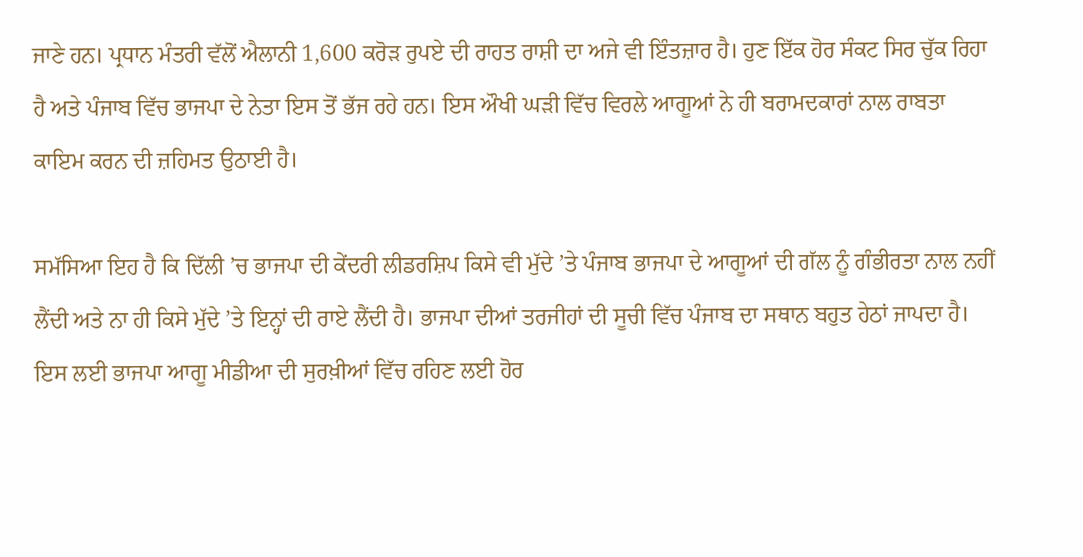ਜਾਣੇ ਹਨ। ਪ੍ਰਧਾਨ ਮੰਤਰੀ ਵੱਲੋਂ ਐਲਾਨੀ 1,600 ਕਰੋੜ ਰੁਪਏ ਦੀ ਰਾਹਤ ਰਾਸ਼ੀ ਦਾ ਅਜੇ ਵੀ ਇੰਤਜ਼ਾਰ ਹੈ। ਹੁਣ ਇੱਕ ਹੋਰ ਸੰਕਟ ਸਿਰ ਚੁੱਕ ਰਿਹਾ ਹੈ ਅਤੇ ਪੰਜਾਬ ਵਿੱਚ ਭਾਜਪਾ ਦੇ ਨੇਤਾ ਇਸ ਤੋਂ ਭੱਜ ਰਹੇ ਹਨ। ਇਸ ਔਖੀ ਘੜੀ ਵਿੱਚ ਵਿਰਲੇ ਆਗੂਆਂ ਨੇ ਹੀ ਬਰਾਮਦਕਾਰਾਂ ਨਾਲ ਰਾਬਤਾ ਕਾਇਮ ਕਰਨ ਦੀ ਜ਼ਹਿਮਤ ਉਠਾਈ ਹੈ।

ਸਮੱਸਿਆ ਇਹ ਹੈ ਕਿ ਦਿੱਲੀ ’ਚ ਭਾਜਪਾ ਦੀ ਕੇਂਦਰੀ ਲੀਡਰਸ਼ਿਪ ਕਿਸੇ ਵੀ ਮੁੱਦੇ ’ਤੇ ਪੰਜਾਬ ਭਾਜਪਾ ਦੇ ਆਗੂਆਂ ਦੀ ਗੱਲ ਨੂੰ ਗੰਭੀਰਤਾ ਨਾਲ ਨਹੀਂ ਲੈਂਦੀ ਅਤੇ ਨਾ ਹੀ ਕਿਸੇ ਮੁੱਦੇ ’ਤੇ ਇਨ੍ਹਾਂ ਦੀ ਰਾਏ ਲੈਂਦੀ ਹੈ। ਭਾਜਪਾ ਦੀਆਂ ਤਰਜੀਹਾਂ ਦੀ ਸੂਚੀ ਵਿੱਚ ਪੰਜਾਬ ਦਾ ਸਥਾਨ ਬਹੁਤ ਹੇਠਾਂ ਜਾਪਦਾ ਹੈ। ਇਸ ਲਈ ਭਾਜਪਾ ਆਗੂ ਮੀਡੀਆ ਦੀ ਸੁਰਖ਼ੀਆਂ ਵਿੱਚ ਰਹਿਣ ਲਈ ਹੋਰ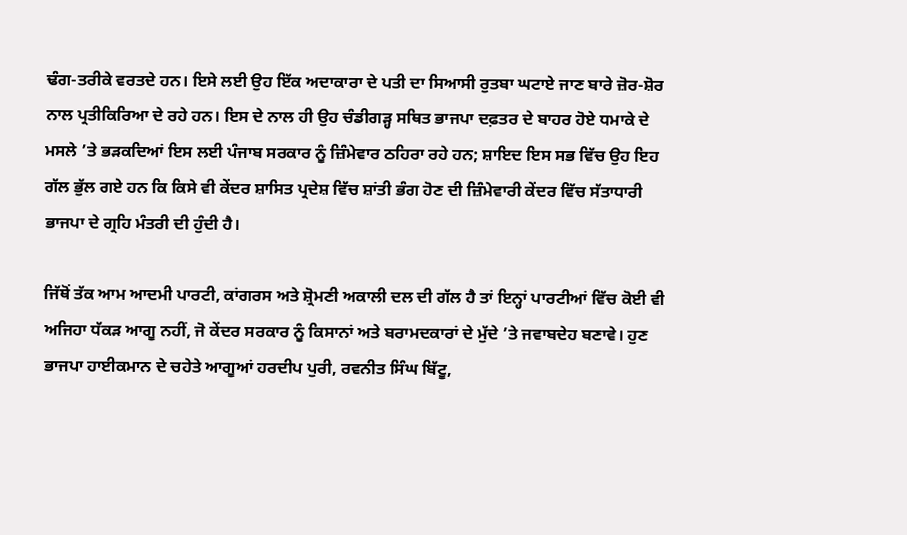ਢੰਗ-ਤਰੀਕੇ ਵਰਤਦੇ ਹਨ। ਇਸੇ ਲਈ ਉਹ ਇੱਕ ਅਦਾਕਾਰਾ ਦੇ ਪਤੀ ਦਾ ਸਿਆਸੀ ਰੁਤਬਾ ਘਟਾਏ ਜਾਣ ਬਾਰੇ ਜ਼ੋਰ-ਸ਼ੋਰ ਨਾਲ ਪ੍ਰਤੀਕਿਰਿਆ ਦੇ ਰਹੇ ਹਨ। ਇਸ ਦੇ ਨਾਲ ਹੀ ਉਹ ਚੰਡੀਗੜ੍ਹ ਸਥਿਤ ਭਾਜਪਾ ਦਫ਼ਤਰ ਦੇ ਬਾਹਰ ਹੋਏ ਧਮਾਕੇ ਦੇ ਮਸਲੇ ’ਤੇ ਭੜਕਦਿਆਂ ਇਸ ਲਈ ਪੰਜਾਬ ਸਰਕਾਰ ਨੂੰ ਜ਼ਿੰਮੇਵਾਰ ਠਹਿਰਾ ਰਹੇ ਹਨ; ਸ਼ਾਇਦ ਇਸ ਸਭ ਵਿੱਚ ਉਹ ਇਹ ਗੱਲ ਭੁੱਲ ਗਏ ਹਨ ਕਿ ਕਿਸੇ ਵੀ ਕੇਂਦਰ ਸ਼ਾਸਿਤ ਪ੍ਰਦੇਸ਼ ਵਿੱਚ ਸ਼ਾਂਤੀ ਭੰਗ ਹੋਣ ਦੀ ਜ਼ਿੰਮੇਵਾਰੀ ਕੇਂਦਰ ਵਿੱਚ ਸੱਤਾਧਾਰੀ ਭਾਜਪਾ ਦੇ ਗ੍ਰਹਿ ਮੰਤਰੀ ਦੀ ਹੁੰਦੀ ਹੈ।

ਜਿੱਥੋਂ ਤੱਕ ਆਮ ਆਦਮੀ ਪਾਰਟੀ, ਕਾਂਗਰਸ ਅਤੇ ਸ਼੍ਰੋਮਣੀ ਅਕਾਲੀ ਦਲ ਦੀ ਗੱਲ ਹੈ ਤਾਂ ਇਨ੍ਹਾਂ ਪਾਰਟੀਆਂ ਵਿੱਚ ਕੋਈ ਵੀ ਅਜਿਹਾ ਧੱਕੜ ਆਗੂ ਨਹੀਂ, ਜੋ ਕੇਂਦਰ ਸਰਕਾਰ ਨੂੰ ਕਿਸਾਨਾਂ ਅਤੇ ਬਰਾਮਦਕਾਰਾਂ ਦੇ ਮੁੱਦੇ ’ਤੇ ਜਵਾਬਦੇਹ ਬਣਾਵੇ। ਹੁਣ ਭਾਜਪਾ ਹਾਈਕਮਾਨ ਦੇ ਚਹੇਤੇ ਆਗੂਆਂ ਹਰਦੀਪ ਪੁਰੀ, ਰਵਨੀਤ ਸਿੰਘ ਬਿੱਟੂ,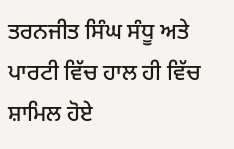ਤਰਨਜੀਤ ਸਿੰਘ ਸੰਧੂ ਅਤੇ ਪਾਰਟੀ ਵਿੱਚ ਹਾਲ ਹੀ ਵਿੱਚ ਸ਼ਾਮਿਲ ਹੋਏ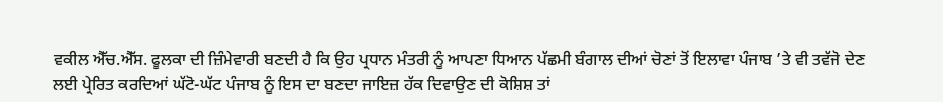ਵਕੀਲ ਐੱਚ.ਐੱਸ. ਫੂਲਕਾ ਦੀ ਜ਼ਿੰਮੇਵਾਰੀ ਬਣਦੀ ਹੈ ਕਿ ਉਹ ਪ੍ਰਧਾਨ ਮੰਤਰੀ ਨੂੰ ਆਪਣਾ ਧਿਆਨ ਪੱਛਮੀ ਬੰਗਾਲ ਦੀਆਂ ਚੋਣਾਂ ਤੋਂ ਇਲਾਵਾ ਪੰਜਾਬ ’ਤੇ ਵੀ ਤਵੱਜੋ ਦੇਣ ਲਈ ਪ੍ਰੇਰਿਤ ਕਰਦਿਆਂ ਘੱਟੋ-ਘੱਟ ਪੰਜਾਬ ਨੂੰ ਇਸ ਦਾ ਬਣਦਾ ਜਾਇਜ਼ ਹੱਕ ਦਿਵਾਉਣ ਦੀ ਕੋਸ਼ਿਸ਼ ਤਾਂ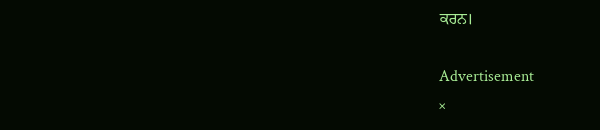ਕਰਨ।

Advertisement
×